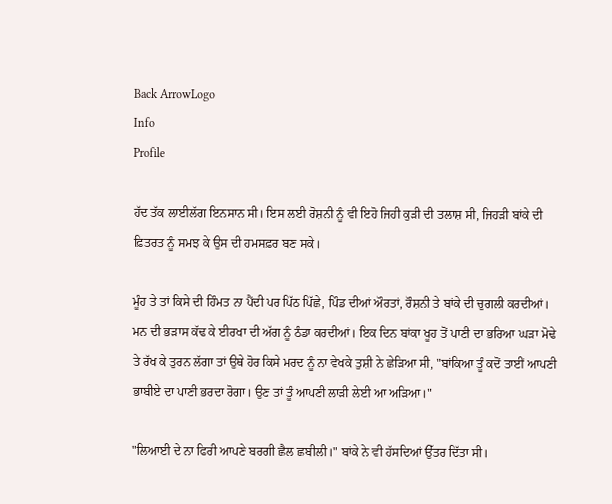Back ArrowLogo
Info
Profile

ਹੱਦ ਤੱਕ ਲਾਈਲੱਗ ਇਨਸਾਨ ਸੀ। ਇਸ ਲਈ ਰੋਸ਼ਨੀ ਨੂੰ ਵੀ ਇਹੋ ਜਿਹੀ ਕੁੜੀ ਦੀ ਤਲਾਸ਼ ਸੀ, ਜਿਹੜੀ ਬਾਂਕੇ ਦੀ ਫ਼ਿਤਰਤ ਨੂੰ ਸਮਝ ਕੇ ਉਸ ਦੀ ਹਮਸਫ਼ਰ ਬਣ ਸਕੇ।

ਮੂੰਹ ਤੇ ਤਾਂ ਕਿਸੇ ਦੀ ਹਿੰਮਤ ਨਾ ਪੈਂਦੀ ਪਰ ਪਿੱਠ ਪਿੱਛੇ, ਪਿੰਡ ਦੀਆਂ ਔਰਤਾਂ, ਰੌਸ਼ਨੀ ਤੇ ਬਾਂਕੇ ਦੀ ਚੁਗਲੀ ਕਰਦੀਆਂ। ਮਨ ਦੀ ਭੜਾਸ ਕੱਢ ਕੇ ਈਰਖਾ ਦੀ ਅੱਗ ਨੂੰ ਠੰਡਾ ਕਰਦੀਆਂ। ਇਕ ਦਿਨ ਬਾਂਕਾ ਖੂਹ ਤੋਂ ਪਾਣੀ ਦਾ ਭਰਿਆ ਘੜਾ ਮੋਢੇ ਤੇ ਰੱਖ ਕੇ ਤੁਰਨ ਲੱਗਾ ਤਾਂ ਉਥੇ ਹੋਰ ਕਿਸੇ ਮਰਦ ਨੂੰ ਨਾ ਵੇਖਕੇ ਤੁਸ਼ੀ ਨੇ ਛੇੜਿਆ ਸੀ, "ਬਾਂਕਿਆ ਤੂੰ ਕਦੋਂ ਤਾਈਂ ਆਪਣੀ ਭਾਬੀਏ ਦਾ ਪਾਣੀ ਭਰਦਾ ਰੋਗਾ। ਉਣ ਤਾਂ ਤੂੰ ਆਪਣੀ ਲਾੜੀ ਲੇਈ ਆ ਅੜਿਆ।"

"ਲਿਆਈ ਦੇ ਨਾ ਫਿਰੀ ਆਪਣੇ ਬਰਗੀ ਛੈਲ ਛਬੀਲੀ।" ਬਾਂਕੇ ਨੇ ਵੀ ਹੱਸਦਿਆਂ ਉੱਤਰ ਦਿੱਤਾ ਸੀ।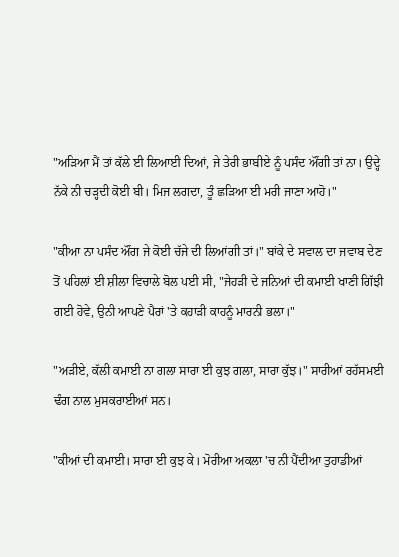"ਅੜਿਆ ਮੈਂ ਤਾਂ ਕੱਲੇ ਈ ਲਿਆਈ ਦਿਆਂ, ਜੇ ਤੇਰੀ ਭਾਬੀਏ ਨੂੰ ਪਸੰਦ ਔਂਗੀ ਤਾਂ ਨਾ। ਉਦ੍ਹੇ ਨੱਕੇ ਨੀ ਚੜ੍ਹਦੀ ਕੋਈ ਬੀ। ਮਿਜ ਲਗਦਾ, ਤੂੰ ਛੜਿਆ ਈ ਮਰੀ ਜਾਣਾ ਆਹੋ।"

"ਕੀਆ ਨਾ ਪਸੰਦ ਔਂਗ ਜੇ ਕੋਈ ਚੱਜੇ ਦੀ ਲਿਆਂਗੀ ਤਾਂ।" ਬਾਂਕੇ ਦੇ ਸਵਾਲ ਦਾ ਜਵਾਬ ਦੇਣ ਤੋਂ ਪਹਿਲਾਂ ਈ ਸ਼ੀਲਾ ਵਿਚਾਲੇ ਬੋਲ ਪਈ ਸੀ, "ਜੇਹੜੀ ਦੇ ਜਨਿਆਂ ਦੀ ਕਮਾਈ ਖਾਣੀ ਗਿੱਝੀ ਗਈ ਹੋਵੇ, ਉਨੀ ਆਪਣੇ ਪੈਰਾਂ 'ਤੇ ਕਹਾੜੀ ਕਾਹਨੂੰ ਮਾਰਨੀ ਭਲਾ।"

"ਅੜੀਏ, ਕੱਲੀ ਕਮਾਈ ਨਾ ਗਲਾ ਸਾਰਾ ਈ ਕੁਝ ਗਲਾ, ਸਾਰਾ ਕੁੱਝ।" ਸਾਰੀਆਂ ਰਹੱਸਮਈ ਢੰਗ ਨਾਲ ਮੁਸਕਰਾਈਆਂ ਸਨ।

"ਕੀਆਂ ਦੀ ਕਮਾਈ। ਸਾਰਾ ਈ ਕੁਝ ਕੇ। ਮੋਰੀਆ ਅਕਲਾ 'ਚ ਨੀ ਪੈਂਦੀਆ ਤੁਹਾਡੀਆਂ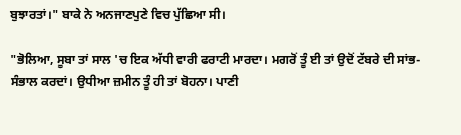ਬੁਝਾਰਤਾਂ।" ਬਾਕੇ ਨੇ ਅਨਜਾਣਪੁਣੇ ਵਿਚ ਪੁੱਛਿਆ ਸੀ।

"ਭੋਲਿਆ, ਸੂਬਾ ਤਾਂ ਸਾਲ 'ਚ ਇਕ ਅੱਧੀ ਵਾਰੀ ਫਰਾਟੀ ਮਾਰਦਾ। ਮਗਰੋਂ ਤੂੰ ਈ ਤਾਂ ਉਦੋਂ ਟੱਬਰੇ ਦੀ ਸਾਂਭ-ਸੰਭਾਲ ਕਰਦਾਂ। ਉਧੀਆ ਜ਼ਮੀਨ ਤੂੰ ਹੀ ਤਾਂ ਬੋਹਨਾ। ਪਾਣੀ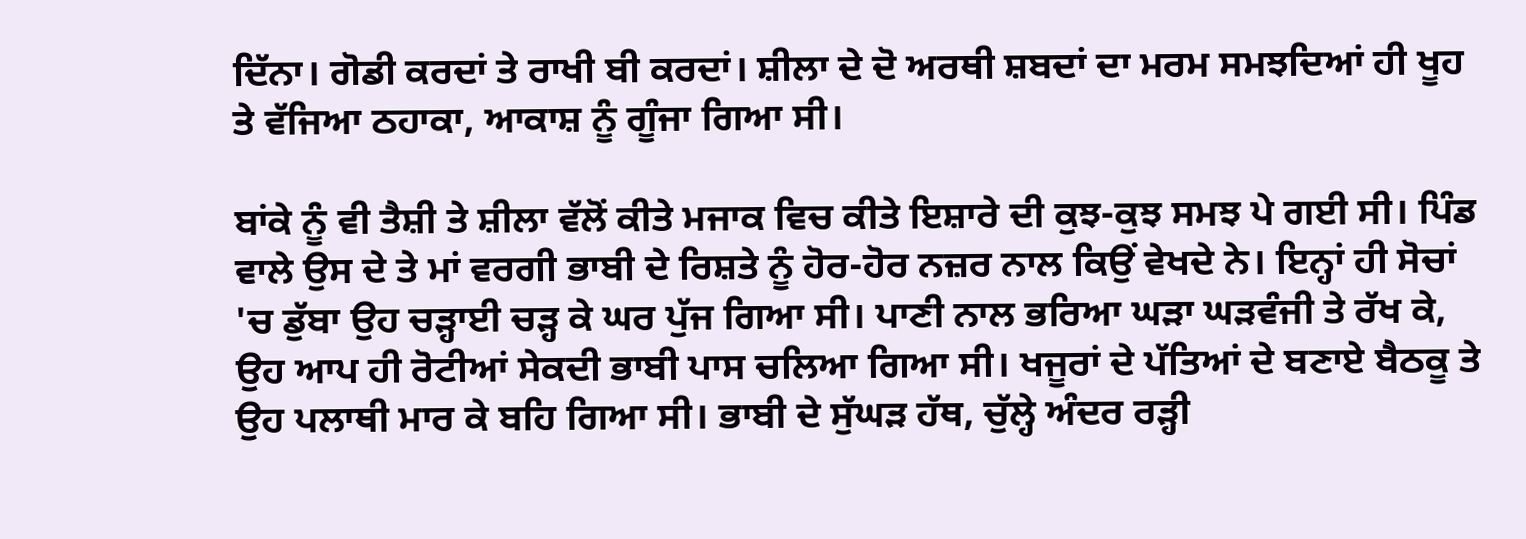ਦਿੱਨਾ। ਗੋਡੀ ਕਰਦਾਂ ਤੇ ਰਾਖੀ ਬੀ ਕਰਦਾਂ। ਸ਼ੀਲਾ ਦੇ ਦੋ ਅਰਥੀ ਸ਼ਬਦਾਂ ਦਾ ਮਰਮ ਸਮਝਦਿਆਂ ਹੀ ਖੂਹ ਤੇ ਵੱਜਿਆ ਠਹਾਕਾ, ਆਕਾਸ਼ ਨੂੰ ਗੂੰਜਾ ਗਿਆ ਸੀ।

ਬਾਂਕੇ ਨੂੰ ਵੀ ਤੈਸ਼ੀ ਤੇ ਸ਼ੀਲਾ ਵੱਲੋਂ ਕੀਤੇ ਮਜਾਕ ਵਿਚ ਕੀਤੇ ਇਸ਼ਾਰੇ ਦੀ ਕੁਝ-ਕੁਝ ਸਮਝ ਪੇ ਗਈ ਸੀ। ਪਿੰਡ ਵਾਲੇ ਉਸ ਦੇ ਤੇ ਮਾਂ ਵਰਗੀ ਭਾਬੀ ਦੇ ਰਿਸ਼ਤੇ ਨੂੰ ਹੋਰ-ਹੋਰ ਨਜ਼ਰ ਨਾਲ ਕਿਉਂ ਵੇਖਦੇ ਨੇ। ਇਨ੍ਹਾਂ ਹੀ ਸੋਚਾਂ 'ਚ ਡੁੱਬਾ ਉਹ ਚੜ੍ਹਾਈ ਚੜ੍ਹ ਕੇ ਘਰ ਪੁੱਜ ਗਿਆ ਸੀ। ਪਾਣੀ ਨਾਲ ਭਰਿਆ ਘੜਾ ਘੜਵੰਜੀ ਤੇ ਰੱਖ ਕੇ, ਉਹ ਆਪ ਹੀ ਰੋਟੀਆਂ ਸੇਕਦੀ ਭਾਬੀ ਪਾਸ ਚਲਿਆ ਗਿਆ ਸੀ। ਖਜੂਰਾਂ ਦੇ ਪੱਤਿਆਂ ਦੇ ਬਣਾਏ ਬੈਠਕੂ ਤੇ ਉਹ ਪਲਾਥੀ ਮਾਰ ਕੇ ਬਹਿ ਗਿਆ ਸੀ। ਭਾਬੀ ਦੇ ਸੁੱਘੜ ਹੱਥ, ਚੁੱਲ੍ਹੇ ਅੰਦਰ ਰੜ੍ਹੀ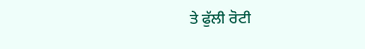ਤੇ ਫੁੱਲੀ ਰੋਟੀ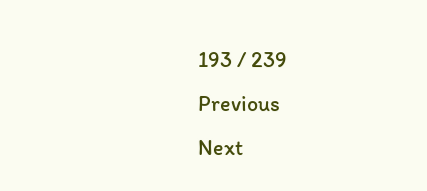193 / 239
Previous
Next